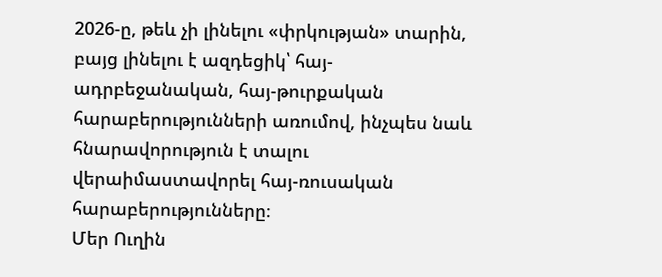2026-ը, թեև չի լինելու «փրկության» տարին, բայց լինելու է ազդեցիկ՝ հայ-ադրբեջանական, հայ-թուրքական հարաբերությունների առումով, ինչպես նաև հնարավորություն է տալու վերաիմաստավորել հայ-ռուսական հարաբերությունները։
Մեր Ուղին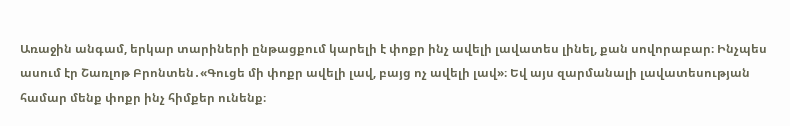Առաջին անգամ, երկար տարիների ընթացքում կարելի է փոքր ինչ ավելի լավատես լինել, քան սովորաբար։ Ինչպես ասում էր Շառլոթ Բրոնտեն․«Գուցե մի փոքր ավելի լավ, բայց ոչ ավելի լավ»։ Եվ այս զարմանալի լավատեսության համար մենք փոքր ինչ հիմքեր ունենք։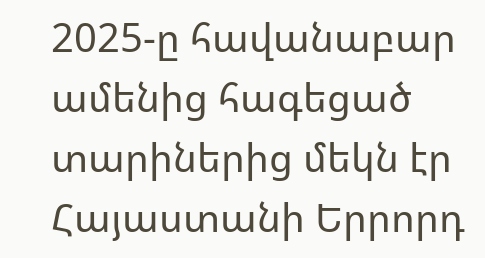2025-ը հավանաբար ամենից հագեցած տարիներից մեկն էր Հայաստանի Երրորդ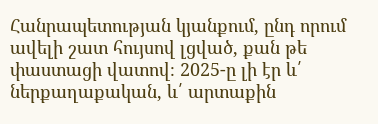Հանրապետության կյանքում, ընդ որում ավելի շատ հույսով լցված, քան թե փաստացի վատով։ 2025-ը լի էր և՛ ներքաղաքական, և՛ արտաքին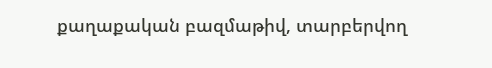քաղաքական բազմաթիվ, տարբերվող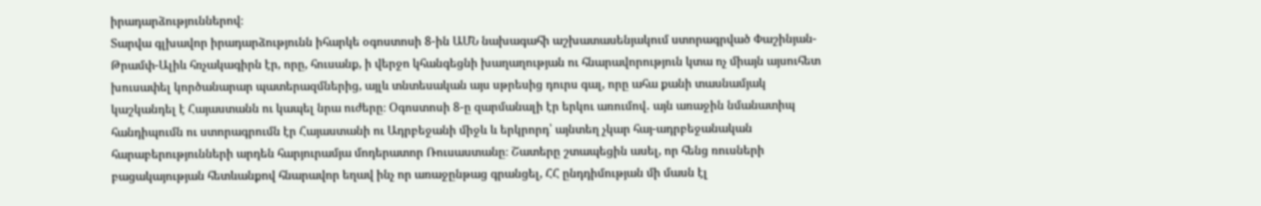իրադարձություններով։
Տարվա գլխավոր իրադարձությունն իհարկե օգոստոսի 8-ին ԱՄՆ նախագահի աշխատասենյակում ստորագրված Փաշինյան-Թրամփ-Ալիև հռչակագիրն էր, որը, հուսանք, ի վերջո կհանգեցնի խաղաղության ու հնարավորություն կտա ոչ միայն այսուհետ խուսափել կործանարար պատերազմներից, այլև տնտեսական այս սթրեսից դուրս գալ, որը ահա քանի տասնամյակ կաշկանդել է Հայաստանն ու կապել նրա ուժերը։ Օգոստոսի 8-ը զարմանալի էր երկու առումով․ այն առաջին նմանատիպ հանդիպումն ու ստորագրումն էր Հայաստանի ու Ադրբեջանի միջև և երկրորդ՝ այնտեղ չկար հայ-ադրբեջանական հարաբերությունների արդեն հարյուրամյա մոդերատոր Ռուսաստանը։ Շատերը շտապեցին ասել, որ հենց ռուսների բացակայության հետևանքով հնարավոր եղավ ինչ որ առաջընթաց գրանցել, ՀՀ ընդդիմության մի մասն էլ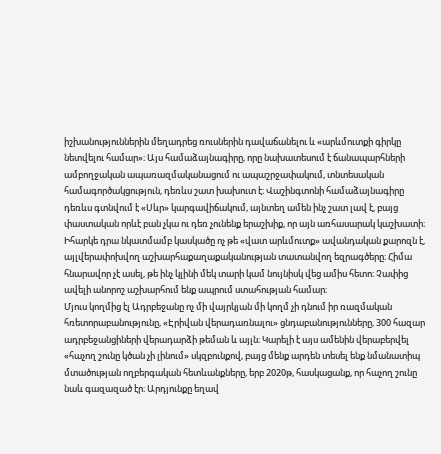իշխանություններին մեղադրեց ռուսներին դավաճանելու և «արևմուտքի գիրկը նետվելու համար»։ Այս համաձայնագիրը, որը նախատեսում է ճանապարհների ամբողջական ապառազմականացում ու ապաշրջափակում, տնտեսական համագործակցություն, դեռևս շատ խախուտ է։ Վաշինգտոնի համաձայնագիրը դեռևս գտնվում է «Սևր» կարգավիճակում, այնտեղ ամեն ինչ շատ լավ է, բայց փաստական որևէ բան չկա ու դեռ չունենք երաշխիք, որ այն առհասարակ կաշխատի։ Իհարկե դրա նկատմամբ կասկածը ոչ թե «վատ արևմուտք» ավանդական քարոզն է, այլվերափոխվող աշխարհաքաղաքականության տատանվող եզրագծերը։ Հիմա հնարավոր չէ ասել, թե ինչ կլինի մեկ տարի կամ նույնիսկ վեց ամիս հետո։ Չափից ավելի անորոշ աշխարհում ենք ապրում ստահության համար։
Մյուս կողմից էլ Ադրբեջանը ոչ մի վայրկյան մի կողմ չի դնում իր ռազմական հռետորաբանությունը, «Էրիվան վերադառնալու» ցնդաբանությունները, 300 հազար ադրբեջանցիների վերադարձի թեման և այլն։ Կարելի է այս ամենին վերաբերվել «հաչող շունը կծան չի լինում» սկզբունքով, բայց մենք արդեն տեսել ենք նմանատիպ մտածության ողբերգական հետևանքները, երբ 2020թ, հասկացանք, որ հաչող շունը նաև գազազած էր։ Արդյունքը եղավ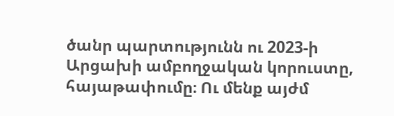ծանր պարտությունն ու 2023-ի Արցախի ամբողջական կորուստը, հայաթափումը։ Ու մենք այժմ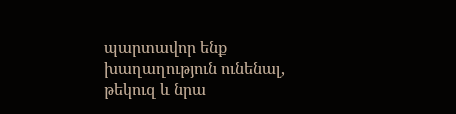պարտավոր ենք խաղաղություն ունենալ, թեկուզ և նրա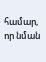համար, որ նման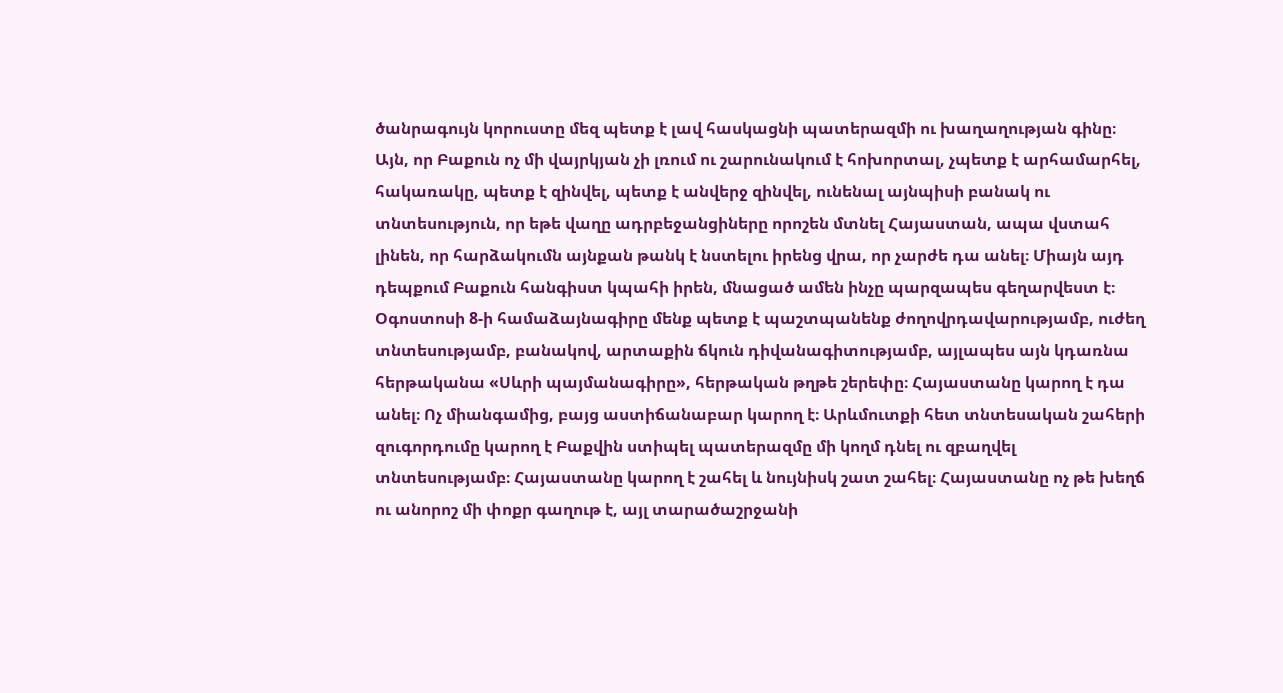ծանրագույն կորուստը մեզ պետք է լավ հասկացնի պատերազմի ու խաղաղության գինը։ Այն, որ Բաքուն ոչ մի վայրկյան չի լռում ու շարունակում է հոխորտալ, չպետք է արհամարհել, հակառակը, պետք է զինվել, պետք է անվերջ զինվել, ունենալ այնպիսի բանակ ու տնտեսություն, որ եթե վաղը ադրբեջանցիները որոշեն մտնել Հայաստան, ապա վստահ լինեն, որ հարձակումն այնքան թանկ է նստելու իրենց վրա, որ չարժե դա անել։ Միայն այդ դեպքում Բաքուն հանգիստ կպահի իրեն, մնացած ամեն ինչը պարզապես գեղարվեստ է։ Օգոստոսի 8-ի համաձայնագիրը մենք պետք է պաշտպանենք ժողովրդավարությամբ, ուժեղ տնտեսությամբ, բանակով, արտաքին ճկուն դիվանագիտությամբ, այլապես այն կդառնա հերթականա «Սևրի պայմանագիրը», հերթական թղթե շերեփը։ Հայաստանը կարող է դա անել։ Ոչ միանգամից, բայց աստիճանաբար կարող է։ Արևմուտքի հետ տնտեսական շահերի զուգորդումը կարող է Բաքվին ստիպել պատերազմը մի կողմ դնել ու զբաղվել տնտեսությամբ։ Հայաստանը կարող է շահել և նույնիսկ շատ շահել։ Հայաստանը ոչ թե խեղճ ու անորոշ մի փոքր գաղութ է, այլ տարածաշրջանի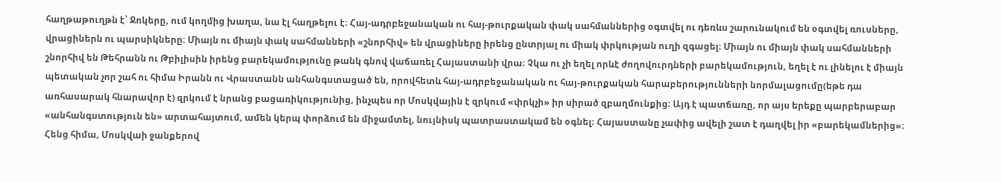հաղթաթուղթն է՝ Ջոկերը, ում կողմից խաղա, նա էլ հաղթելու է։ Հայ-ադրբեջանական ու հայ-թուրքական փակ սահմաններից օգտվել ու դեռևս շարունակում են օգտվել ռուսները, վրացիներն ու պարսիկները։ Միայն ու միայն փակ սահմանների «շնորհիվ» են վրացիները իրենց ընտրյալ ու միակ փրկության ուղի զգացել։ Միայն ու միայն փակ սահմանների շնորհիվ են Թեհրանն ու Թբիլիսին իրենց բարեկամությունը թանկ գնով վաճառել Հայաստանի վրա։ Չկա ու չի եղել որևէ ժողովուրդների բարեկամություն, եղել է ու լինելու է միայն պետական չոր շահ ու հիմա Իրանն ու Վրաստանն անհանգստացած են, որովհետև հայ-ադրբեջանական ու հայ-թուրքական հարաբերությունների նորմալացումը(եթե դա առհասարակ հնարավոր է) զրկում է նրանց բացառիկությունից, ինչպես որ Մոսկվային է զրկում «փրկչի» իր սիրած զբաղմունքից։ Այդ է պատճառը, որ այս երեքը պարբերաբար «անհանգստություն են» արտահայտում, ամեն կերպ փորձում են միջամտել, նույնիսկ պատրաստակամ են օգնել։ Հայաստանը չափից ավելի շատ է դաղվել իր «բարեկամներից»։ Հենց հիմա, Մոսկվաի ջանքերով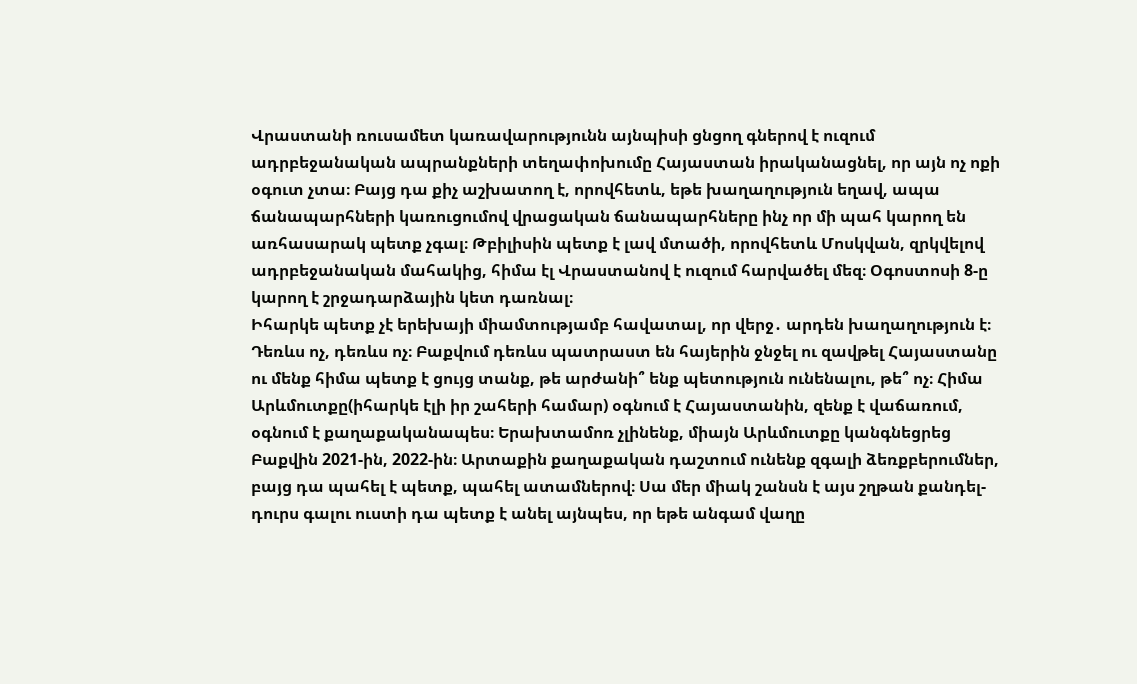Վրաստանի ռուսամետ կառավարությունն այնպիսի ցնցող գներով է ուզում ադրբեջանական ապրանքների տեղափոխումը Հայաստան իրականացնել, որ այն ոչ ոքի օգուտ չտա։ Բայց դա քիչ աշխատող է, որովհետև, եթե խաղաղություն եղավ, ապա ճանապարհների կառուցումով վրացական ճանապարհները ինչ որ մի պահ կարող են առհասարակ պետք չգալ։ Թբիլիսին պետք է լավ մտածի, որովհետև Մոսկվան, զրկվելով ադրբեջանական մահակից, հիմա էլ Վրաստանով է ուզում հարվածել մեզ։ Օգոստոսի 8-ը կարող է շրջադարձային կետ դառնալ։
Իհարկե պետք չէ երեխայի միամտությամբ հավատալ, որ վերջ․ արդեն խաղաղություն է։ Դեռևս ոչ, դեռևս ոչ։ Բաքվում դեռևս պատրաստ են հայերին ջնջել ու զավթել Հայաստանը ու մենք հիմա պետք է ցույց տանք, թե արժանի՞ ենք պետություն ունենալու, թե՞ ոչ։ Հիմա Արևմուտքը(իհարկե էլի իր շահերի համար) օգնում է Հայաստանին, զենք է վաճառում, օգնում է քաղաքականապես։ Երախտամոռ չլինենք, միայն Արևմուտքը կանգնեցրեց Բաքվին 2021-ին, 2022-ին։ Արտաքին քաղաքական դաշտում ունենք զգալի ձեռքբերումներ, բայց դա պահել է պետք, պահել ատամներով։ Սա մեր միակ շանսն է այս շղթան քանդել-դուրս գալու ուստի դա պետք է անել այնպես, որ եթե անգամ վաղը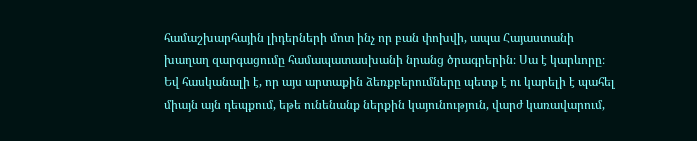համաշխարհային լիդերների մոտ ինչ որ բան փոխվի, ապա Հայաստանի խաղաղ զարգացումը համապատասխանի նրանց ծրագրերին։ Սա է կարևորը։
Եվ հասկանալի է, որ այս արտաքին ձեռքբերումները պետք է ու կարելի է պահել միայն այն դեպքում, եթե ունենանք ներքին կայունություն, վարժ կառավարում,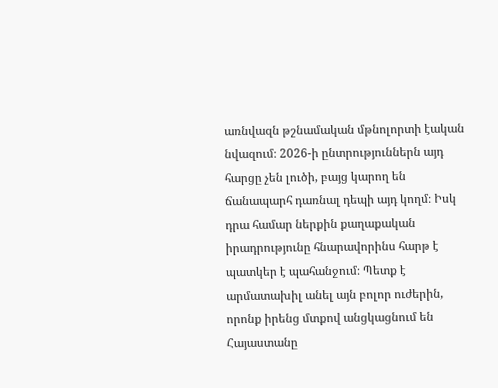առնվազն թշնամական մթնոլորտի էական նվազում։ 2026-ի ընտրություններն այդ հարցը չեն լուծի, բայց կարող են ճանապարհ դառնալ դեպի այդ կողմ։ Իսկ դրա համար ներքին քաղաքական իրադրությունը հնարավորինս հարթ է պատկեր է պահանջում։ Պետք է արմատախիլ անել այն բոլոր ուժերին, որոնք իրենց մտքով անցկացնում են Հայաստանը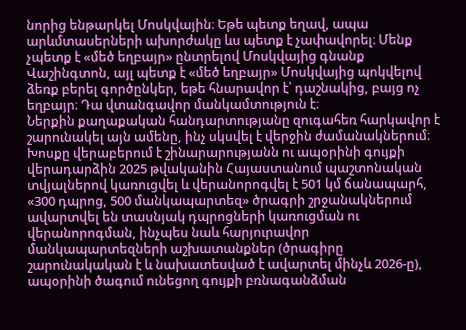նորից ենթարկել Մոսկվային։ Եթե պետք եղավ, ապա արևմտասերների ախորժակը ևս պետք է չափավորել։ Մենք չպետք է «մեծ եղբայր» ընտրելով Մոսկվայից գնանք Վաշինգտոն, այլ պետք է «մեծ եղբայր» Մոսկվայից պոկվելով ձեռք բերել գործընկեր, եթե հնարավոր է՝ դաշնակից, բայց ոչ եղբայր։ Դա վտանգավոր մանկամտություն է։
Ներքին քաղաքական հանդարտությանը զուգահեռ հարկավոր է շարունակել այն ամենը, ինչ սկսվել է վերջին ժամանակներում։ Խոսքը վերաբերում է շինարարությանն ու ապօրինի գույքի վերադարձին 2025 թվականին Հայաստանում պաշտոնական տվյալներով կառուցվել և վերանորոգվել է 501 կմ ճանապարհ, «300 դպրոց, 500 մանկապարտեզ» ծրագրի շրջանակներում ավարտվել են տասնյակ դպրոցների կառուցման ու վերանորոգման, ինչպես նաև հարյուրավոր մանկապարտեզների աշխատանքներ (ծրագիրը շարունակական է և նախատեսված է ավարտել մինչև 2026-ը), ապօրինի ծագում ունեցող գույքի բռնագանձման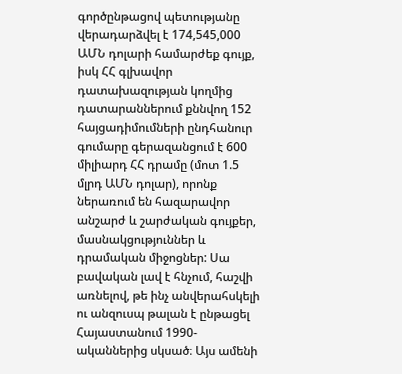գործընթացով պետությանը վերադարձվել է 174,545,000 ԱՄՆ դոլարի համարժեք գույք, իսկ ՀՀ գլխավոր դատախազության կողմից դատարաններում քննվող 152 հայցադիմումների ընդհանուր գումարը գերազանցում է 600 միլիարդ ՀՀ դրամը (մոտ 1.5 մլրդ ԱՄՆ դոլար), որոնք ներառում են հազարավոր անշարժ և շարժական գույքեր, մասնակցություններ և դրամական միջոցներ: Սա բավական լավ է հնչում, հաշվի առնելով, թե ինչ անվերահսկելի ու անզուսպ թալան է ընթացել Հայաստանում 1990-ականներից սկսած։ Այս ամենի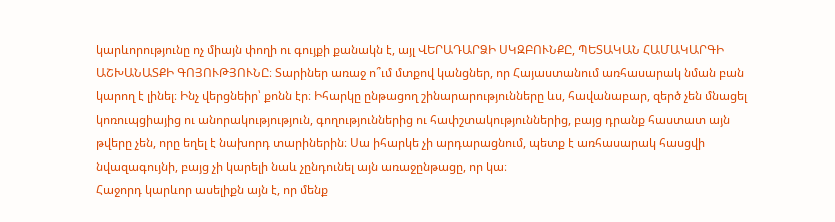կարևորությունը ոչ միայն փողի ու գույքի քանակն է, այլ ՎԵՐԱԴԱՐՁԻ ՍԿԶԲՈՒՆՔԸ, ՊԵՏԱԿԱՆ ՀԱՄԱԿԱՐԳԻ ԱՇԽԱՆԱՏՔԻ ԳՈՅՈՒԹՅՈՒՆԸ։ Տարիներ առաջ ո՞ւմ մտքով կանցներ, որ Հայաստանում առհասարակ նման բան կարող է լինել։ Ինչ վերցնեիր՝ քոնն էր։ Իհարկը ընթացող շինարարությունները ևս, հավանաբար, զերծ չեն մնացել կոռուպցիայից ու անորակությություն, գողություններից ու հափշտակություններից, բայց դրանք հաստատ այն թվերը չեն, որը եղել է նախորդ տարիներին։ Սա իհարկե չի արդարացնում, պետք է առհասարակ հասցվի նվազագույնի, բայց չի կարելի նաև չընդունել այն առաջընթացը, որ կա։
Հաջորդ կարևոր ասելիքն այն է, որ մենք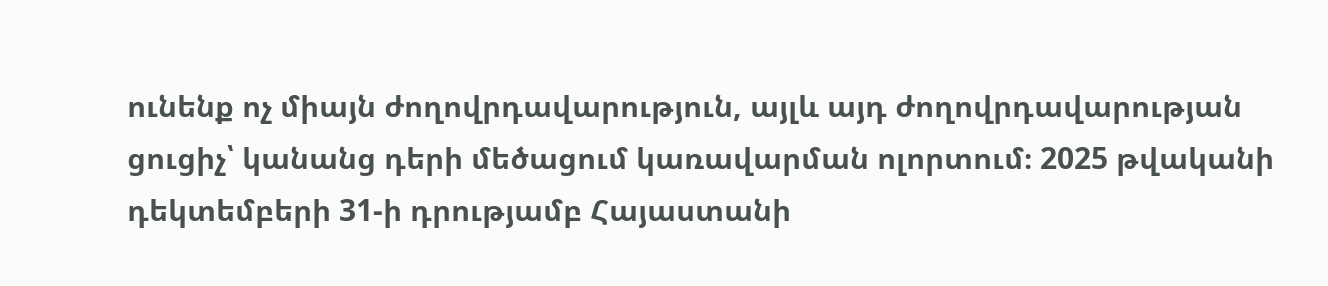ունենք ոչ միայն ժողովրդավարություն, այլև այդ ժողովրդավարության ցուցիչ՝ կանանց դերի մեծացում կառավարման ոլորտում։ 2025 թվականի դեկտեմբերի 31-ի դրությամբ Հայաստանի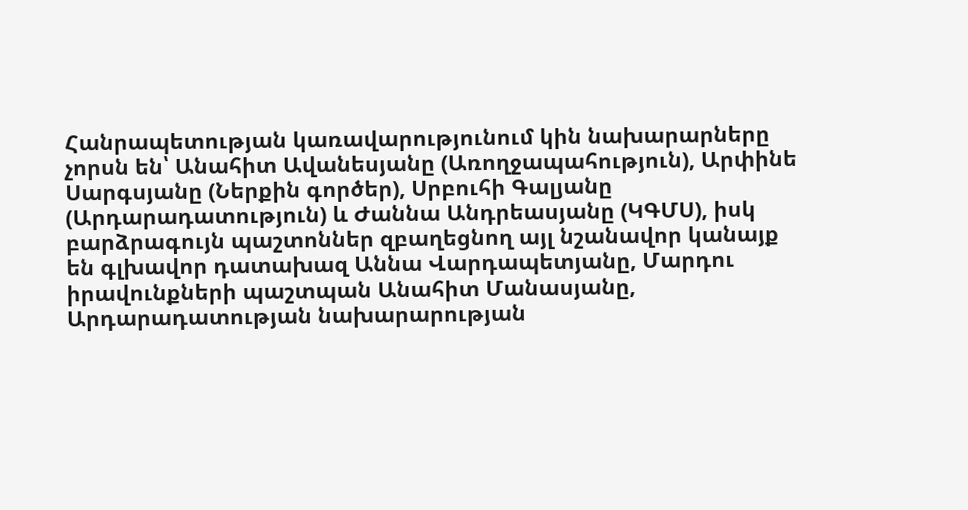Հանրապետության կառավարությունում կին նախարարները չորսն են՝ Անահիտ Ավանեսյանը (Առողջապահություն), Արփինե Սարգսյանը (Ներքին գործեր), Սրբուհի Գալյանը (Արդարադատություն) և Ժաննա Անդրեասյանը (ԿԳՄՍ), իսկ բարձրագույն պաշտոններ զբաղեցնող այլ նշանավոր կանայք են գլխավոր դատախազ Աննա Վարդապետյանը, Մարդու իրավունքների պաշտպան Անահիտ Մանասյանը, Արդարադատության նախարարության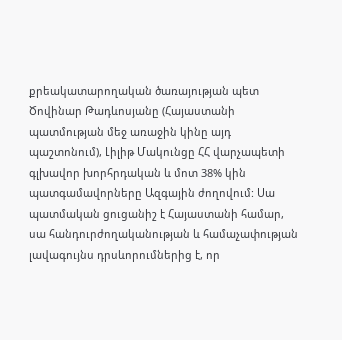քրեակատարողական ծառայության պետ Ծովինար Թադևոսյանը (Հայաստանի պատմության մեջ առաջին կինը այդ պաշտոնում), Լիլիթ Մակունցը ՀՀ վարչապետի գլխավոր խորհրդական և մոտ 38% կին պատգամավորները Ազգային ժողովում: Սա պատմական ցուցանիշ է Հայաստանի համար, սա հանդուրժողականության և համաչափության լավագույնս դրսևորումներից է, որ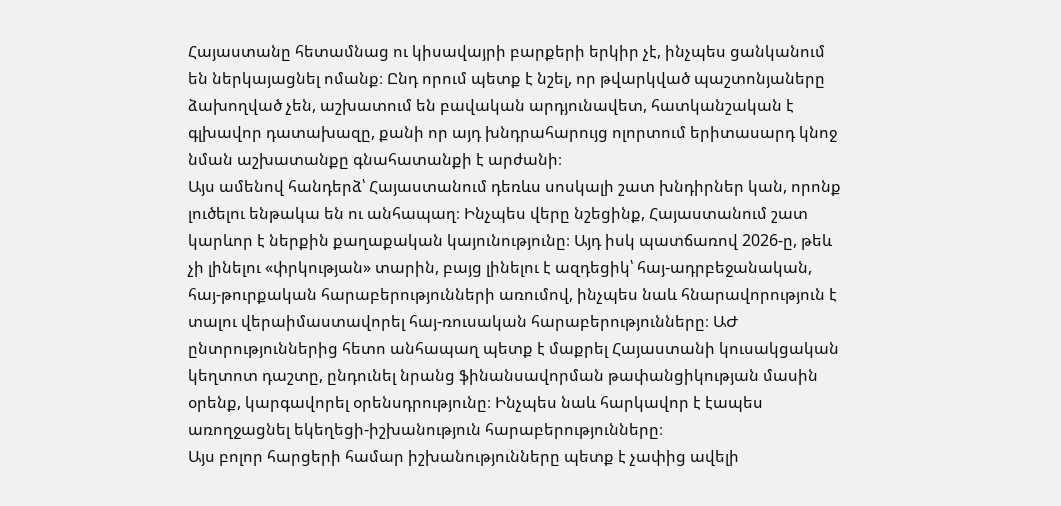Հայաստանը հետամնաց ու կիսավայրի բարքերի երկիր չէ, ինչպես ցանկանում են ներկայացնել ոմանք։ Ընդ որում պետք է նշել, որ թվարկված պաշտոնյաները ձախողված չեն, աշխատում են բավական արդյունավետ, հատկանշական է գլխավոր դատախազը, քանի որ այդ խնդրահարույց ոլորտում երիտասարդ կնոջ նման աշխատանքը գնահատանքի է արժանի։
Այս ամենով հանդերձ՝ Հայաստանում դեռևս սոսկալի շատ խնդիրներ կան, որոնք լուծելու ենթակա են ու անհապաղ։ Ինչպես վերը նշեցինք, Հայաստանում շատ կարևոր է ներքին քաղաքական կայունությունը։ Այդ իսկ պատճառով 2026-ը, թեև չի լինելու «փրկության» տարին, բայց լինելու է ազդեցիկ՝ հայ-ադրբեջանական, հայ-թուրքական հարաբերությունների առումով, ինչպես նաև հնարավորություն է տալու վերաիմաստավորել հայ-ռուսական հարաբերությունները։ ԱԺ ընտրություններից հետո անհապաղ պետք է մաքրել Հայաստանի կուսակցական կեղտոտ դաշտը, ընդունել նրանց ֆինանսավորման թափանցիկության մասին օրենք, կարգավորել օրենսդրությունը։ Ինչպես նաև հարկավոր է էապես առողջացնել եկեղեցի-իշխանություն հարաբերությունները։
Այս բոլոր հարցերի համար իշխանությունները պետք է չափից ավելի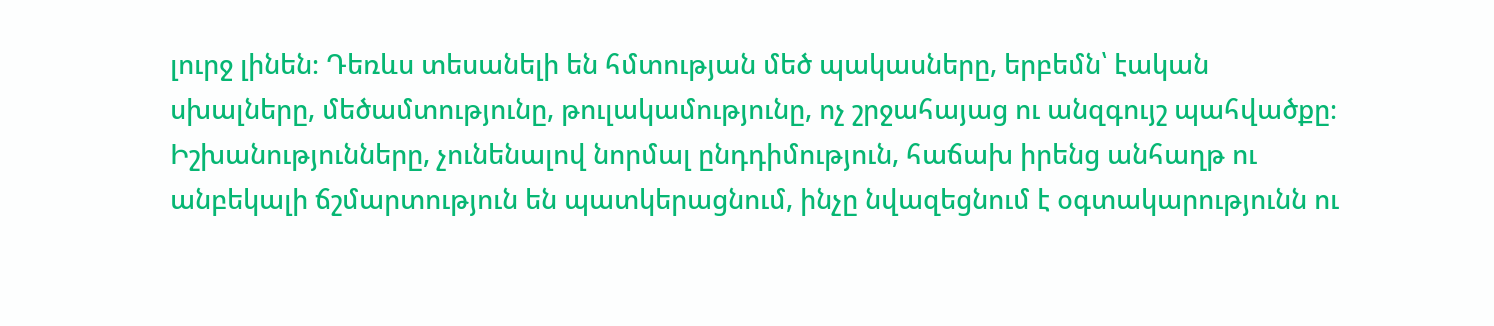լուրջ լինեն։ Դեռևս տեսանելի են հմտության մեծ պակասները, երբեմն՝ էական սխալները, մեծամտությունը, թուլակամությունը, ոչ շրջահայաց ու անզգույշ պահվածքը։ Իշխանությունները, չունենալով նորմալ ընդդիմություն, հաճախ իրենց անհաղթ ու անբեկալի ճշմարտություն են պատկերացնում, ինչը նվազեցնում է օգտակարությունն ու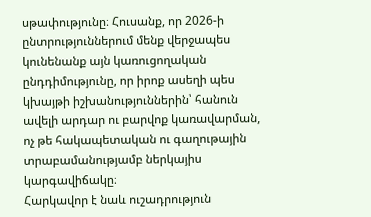սթափությունը։ Հուսանք, որ 2026-ի ընտրություններում մենք վերջապես կունենանք այն կառուցողական ընդդիմությունը, որ իրոք ասեղի պես կխայթի իշխանություններին՝ հանուն ավելի արդար ու բարվոք կառավարման, ոչ թե հակապետական ու գաղութային տրաբամանությամբ ներկայիս կարգավիճակը։
Հարկավոր է նաև ուշադրություն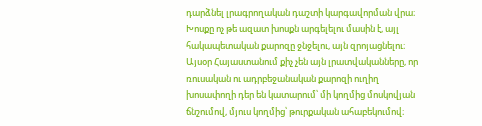դարձնել լրագրողական դաշտի կարգավորման վրա։ Խոսքը ոչ թե ազատ խոսքն արգելելու մասին է, այլ հակապետական քարոզը ջնջելու, այն զրոյացնելու։ Այսօր Հայաստանում քիչ չեն այն լրատվականները, որ ռուսական ու ադրբեջանական քարոզի ուղիղ խոսափողի դեր են կատարում՝ մի կողմից մոսկովյան ճնշումով, մյուս կողմից՝ թուրքական ահաբեկումով։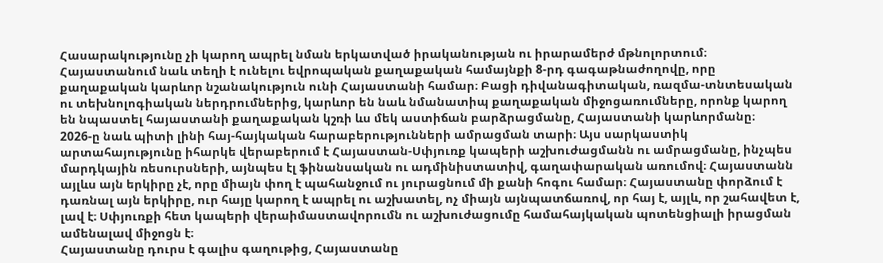Հասարակությունը չի կարող ապրել նման երկատված իրականության ու իրարամերժ մթնոլորտում։
Հայաստանում նաև տեղի է ունելու եվրոպական քաղաքական համայնքի 8-րդ գագաթնաժողովը, որը քաղաքական կարևոր նշանակություն ունի Հայաստանի համար։ Բացի դիվանագիտական, ռազմա-տնտեսական ու տեխնոլոգիական ներդրումներից, կարևոր են նաև նմանատիպ քաղաքական միջոցառումները, որոնք կարող են նպաստել հայաստանի քաղաքական կշռի ևս մեկ աստիճան բարձրացմանը, Հայաստանի կարևորմանը։
2026-ը նաև պիտի լինի հայ-հայկական հարաբերությունների ամրացման տարի։ Այս սարկաստիկ արտահայությունը իհարկե վերաբերում է Հայաստան-Սփյուռք կապերի աշխուժացմանն ու ամրացմանը, ինչպես մարդկային ռեսուրսների, այնպես էլ ֆինանսական ու ադմինիստատիվ, գաղափարական առումով։ Հայաստանն այլևս այն երկիրը չէ, որը միայն փող է պահանջում ու յուրացնում մի քանի հոգու համար։ Հայաստանը փորձում է դառնալ այն երկիրը, ուր հայը կարող է ապրել ու աշխատել, ոչ միայն այնպատճառով, որ հայ է, այլև, որ շահավետ է, լավ է։ Սփյուռքի հետ կապերի վերաիմաստավորումն ու աշխուժացումը համահայկական պոտենցիալի իրացման ամենալավ միջոցն է։
Հայաստանը դուրս է գալիս գաղութից, Հայաստանը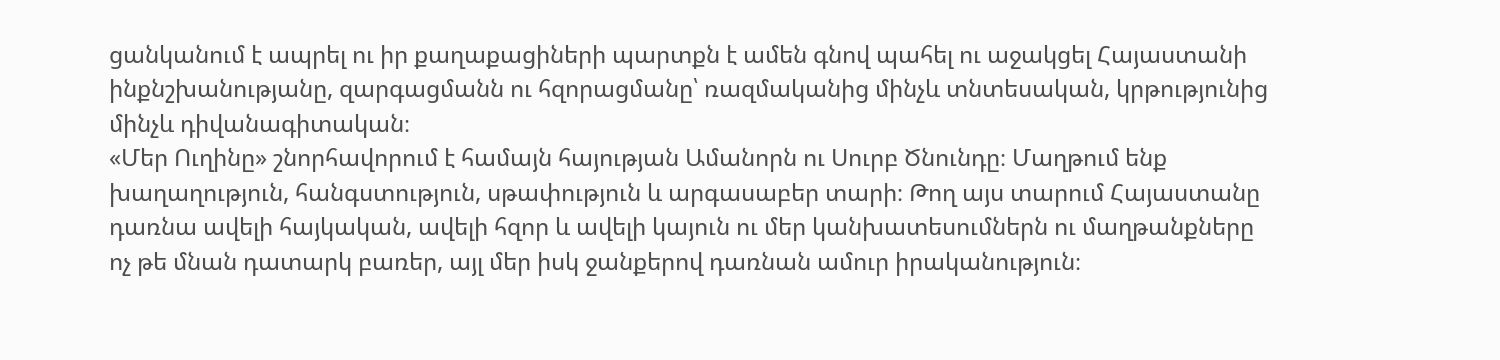ցանկանում է ապրել ու իր քաղաքացիների պարտքն է ամեն գնով պահել ու աջակցել Հայաստանի ինքնշխանությանը, զարգացմանն ու հզորացմանը՝ ռազմականից մինչև տնտեսական, կրթությունից մինչև դիվանագիտական։
«Մեր Ուղինը» շնորհավորում է համայն հայության Ամանորն ու Սուրբ Ծնունդը։ Մաղթում ենք խաղաղություն, հանգստություն, սթափություն և արգասաբեր տարի։ Թող այս տարում Հայաստանը դառնա ավելի հայկական, ավելի հզոր և ավելի կայուն ու մեր կանխատեսումներն ու մաղթանքները ոչ թե մնան դատարկ բառեր, այլ մեր իսկ ջանքերով դառնան ամուր իրականություն։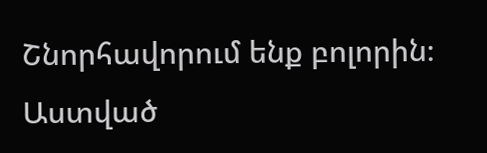Շնորհավորում ենք բոլորին։
Աստված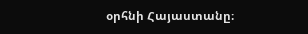օրհնի Հայաստանը։